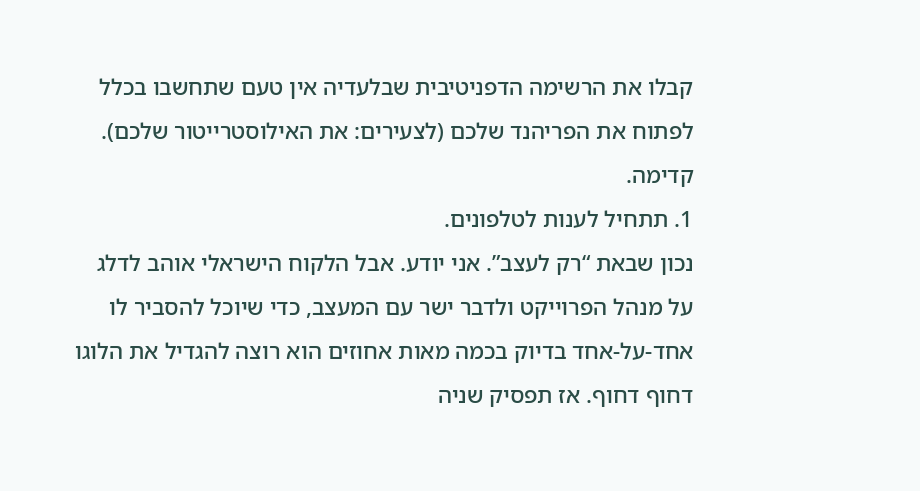קבלו את הרשימה הדפניטיבית שבלעדיה אין טעם שתחשבו בכלל לפתוח את הפריהנד שלכם (לצעירים: את האילוסטרייטור שלכם). קדימה.
1. תתחיל לענות לטלפונים.
נכון שבאת “רק לעצב”. אני יודע. אבל הלקוח הישראלי אוהב לדלג על מנהל הפרוייקט ולדבר ישר עם המעצב, כדי שיוכל להסביר לו אחד-על-אחד בדיוק בכמה מאות אחוזים הוא רוצה להגדיל את הלוגו דחוף דחוף. אז תפסיק שניה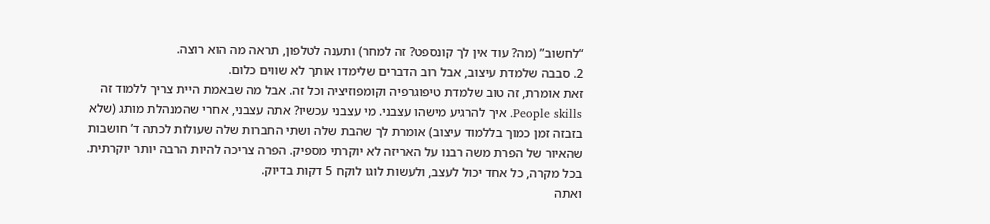“לחשוב” (מה? עוד אין לך קונספט? זה למחר) ותענה לטלפון, תראה מה הוא רוצה.
2. סבבה שלמדת עיצוב, אבל רוב הדברים שלימדו אותך לא שווים כלום.
זאת אומרת, זה טוב שלמדת טיפוגרפיה וקומפוזיציה וכל זה. אבל מה שבאמת היית צריך ללמוד זה People skills. איך להרגיע מישהו עצבני. מי עצבני עכשיו? אתה עצבני, אחרי שהמנהלת מותג (שלא בזבזה זמן כמוך בללמוד עיצוב) אומרת לך שהבת שלה ושתי החברות שלה שעולות לכתה ד’ חושבות שהאיור של הפרת משה רבנו על האריזה לא יוקרתי מספיק. הפרה צריכה להיות הרבה יותר יוקרתית.
בכל מקרה, כל אחד יכול לעצב, ולעשות לוגו לוקח 5 דקות בדיוק.
ואתה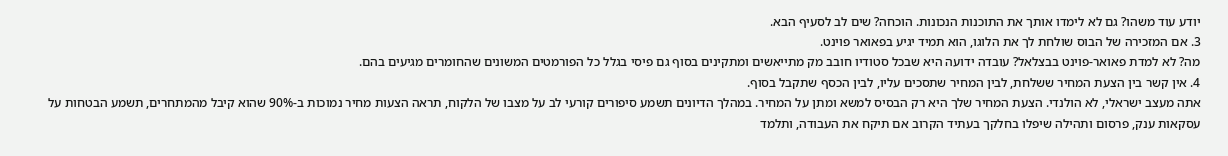יודע עוד משהו? גם לא לימדו אותך את התוכנות הנכונות. הוכחה? שים לב לסעיף הבא.
3. אם המזכירה של הבוס שולחת לך את הלוגו, הוא תמיד יגיע בפאואר פוינט.
מה? לא למדת פאואר-פוינט בבצלאל? עובדה ידועה היא שבכל סטודיו חובב מק מתייאשים ומתקינים בסוף גם פיסי בגלל כל הפורמטים המשונים שהחומרים מגיעים בהם.
4. אין קשר בין הצעת המחיר ששלחת, לבין המחיר שתסכים עליו, לבין הכסף שתקבל בסוף.
אתה מעצב ישראלי, לא הולנדי. הצעת המחיר שלך היא רק הבסיס למשא ומתן על המחיר. במהלך הדיונים תשמע סיפורים קורעי לב על מצבו של הלקוח, תראה הצעות מחיר נמוכות ב-90% שהוא קיבל מהמתחרים, תשמע הבטחות על עסקאות ענק, פרסום ותהילה שיפלו בחלקך בעתיד הקרוב אם תיקח את העבודה, ותלמד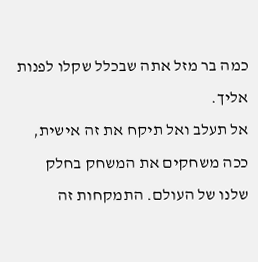כמה בר מזל אתה שבכלל שקלו לפנות אליך.
אל תעלב ואל תיקח את זה אישית, ככה משחקים את המשחק בחלק שלנו של העולם. התמקחות זה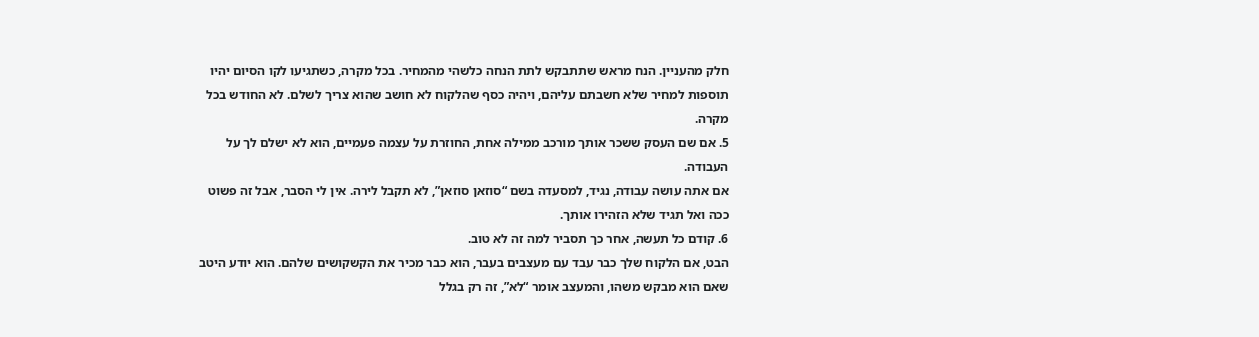חלק מהעניין. הנח מראש שתתבקש לתת הנחה כלשהי מהמחיר. בכל מקרה, כשתגיעו לקו הסיום יהיו תוספות למחיר שלא חשבתם עליהם, ויהיה כסף שהלקוח לא חושב שהוא צריך לשלם. לא החודש בכל מקרה.
5. אם שם העסק ששכר אותך מורכב ממילה אחת, החוזרת על עצמה פעמיים, הוא לא ישלם לך על העבודה.
אם אתה עושה עבודה, נגיד, למסעדה בשם “סוזאן סוזאן”, לא תקבל לירה. אין לי הסבר, אבל זה פשוט ככה ואל תגיד שלא הזהירו אותך.
6. קודם כל תעשה, אחר כך תסביר למה זה לא טוב.
הבט, אם הלקוח שלך כבר עבד עם מעצבים בעבר, הוא כבר מכיר את הקשקושים שלהם. הוא יודע היטב שאם הוא מבקש משהו, והמעצב אומר “לא”, זה רק בגלל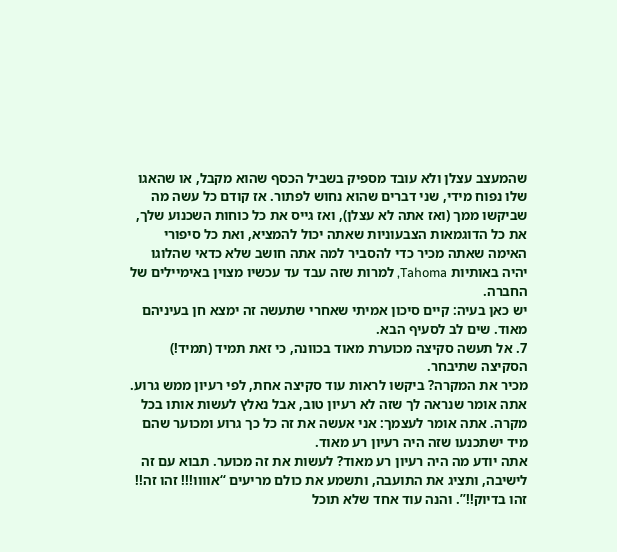שהמעצב עצלן ולא עובד מספיק בשביל הכסף שהוא מקבל, או שהאגו שלו נפוח מידי, שני דברים שהוא נחוש לפתור. אז קודם כל עשה מה שביקשו ממך (ואז אתה לא עצלן), ואז גייס את כל כוחות השכנוע שלך, את כל הדוגמאות הצבעוניות שאתה יכול להמציא, ואת כל סיפורי האימה שאתה מכיר כדי להסביר למה אתה חושב שלא כדאי שהלוגו יהיה באותיות Tahoma, למרות שזה עבד עד עכשיו מצוין באימיילים של החברה.
יש כאן בעיה: קיים סיכון אמיתי שאחרי שתעשה זה ימצא חן בעיניהם מאוד. שים לב לסעיף הבא.
7. אל תעשה סקיצה מכוערת מאוד בכוונה, כי זאת תמיד (תמיד!) הסקיצה שתיבחר.
מכיר את המקרה? ביקשו לראות עוד סקיצה אחת, לפי רעיון ממש גרוע. אתה אומר שנראה לך שזה לא רעיון טוב, אבל נאלץ לעשות אותו בכל מקרה. אתה אומר לעצמך: אני אעשה את זה כל כך גרוע ומכוער שהם מיד ישתכנעו שזה היה רעיון רע מאוד.
אתה יודע מה היה רעיון רע מאוד? לעשות את זה מכוער. תבוא עם זה לישיבה, ותציג את התועבה, ותשמע את כולם מריעים “אוווו!!! זהו זה!! זהו בדיוק!!”. והנה עוד אחד שלא תוכל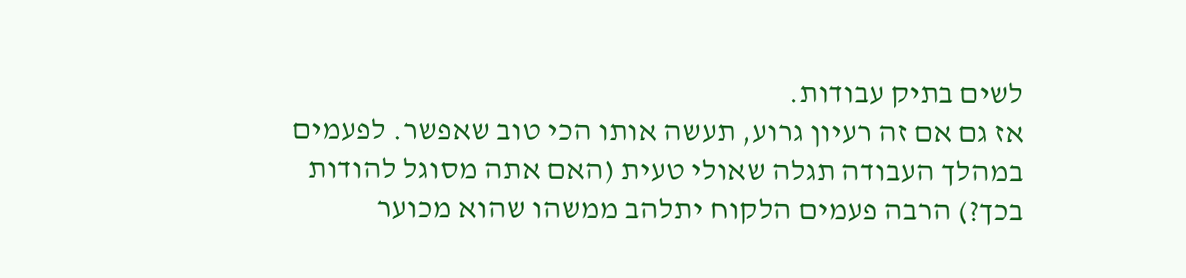לשים בתיק עבודות.
אז גם אם זה רעיון גרוע, תעשה אותו הכי טוב שאפשר. לפעמים במהלך העבודה תגלה שאולי טעית (האם אתה מסוגל להודות בכך?) הרבה פעמים הלקוח יתלהב ממשהו שהוא מכוער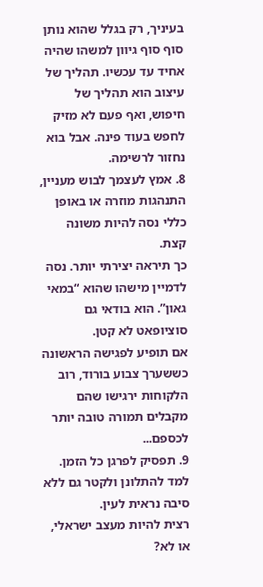בעיניך, רק בגלל שהוא נותן סוף סוף גיוון למשהו שהיה אחיד עד עכשיו. תהליך של עיצוב הוא תהליך של חיפוש, ואף פעם לא מזיק לחפש בעוד פינה. אבל בוא נחזור לרשימה.
8. אמץ לעצמך לבוש מעניין, התנהגות מוזרה או באופן כללי נסה להיות משונה קצת.
כך תיראה יצירתי יותר. נסה לדמיין מישהו שהוא “במאי גאון”. הוא בודאי גם סוציופאט לא קטן.
אם תופיע לפגישה הראשונה כששערך צבוע בורוד, רוב הלקוחות ירגישו שהם מקבלים תמורה טובה יותר לכספם...
9. תפסיק לפרגן כל הזמן. למד להתלונן ולקטר גם ללא סיבה נראית לעין.
רצית להיות מעצב ישראלי, או לא?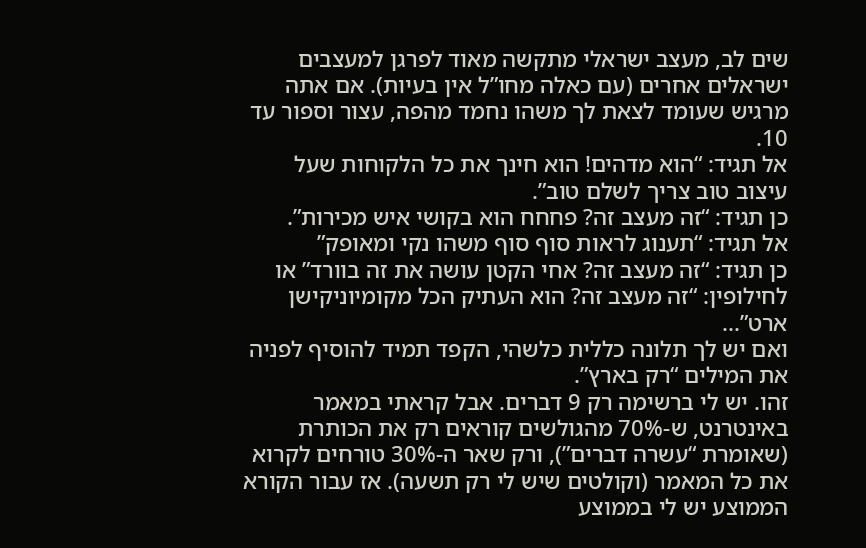שים לב, מעצב ישראלי מתקשה מאוד לפרגן למעצבים ישראלים אחרים (עם כאלה מחו”ל אין בעיות). אם אתה מרגיש שעומד לצאת לך משהו נחמד מהפה, עצור וספור עד 10.
אל תגיד: “הוא מדהים! הוא חינך את כל הלקוחות שעל עיצוב טוב צריך לשלם טוב”.
כן תגיד: “זה מעצב זה? פחחח הוא בקושי איש מכירות”.
אל תגיד: “תענוג לראות סוף סוף משהו נקי ומאופק”
כן תגיד: “זה מעצב זה? אחי הקטן עושה את זה בוורד” או לחילופין: “זה מעצב זה? הוא העתיק הכל מקומיוניקישן ארט”...
ואם יש לך תלונה כללית כלשהי, הקפד תמיד להוסיף לפניה את המילים “רק בארץ”.
זהו. יש לי ברשימה רק 9 דברים. אבל קראתי במאמר באינטרנט, ש-70% מהגולשים קוראים רק את הכותרת (שאומרת “עשרה דברים”), ורק שאר ה-30% טורחים לקרוא את כל המאמר (וקולטים שיש לי רק תשעה). אז עבור הקורא הממוצע יש לי בממוצע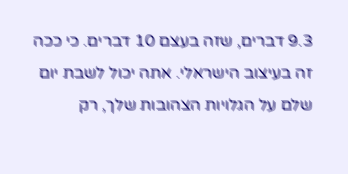9.3 דברים, שזה בעצם 10 דברים. כי ככה זה בעיצוב הישראלי. אתה יכול לשבת יום שלם על הגלויות הצהובות שלך, רק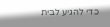כדי להגיע לבית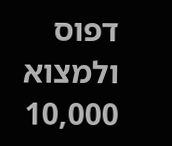דפוס ולמצוא 10,000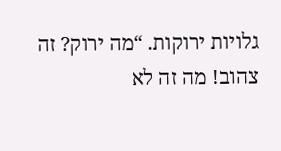גלויות ירוקות. “מה ירוק? זה צהוב! מה זה לא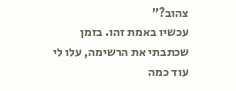צהוב?”
עכשיו באמת זהו. בזמן שכתבתי את הרשימה, עלו לי עוד כמה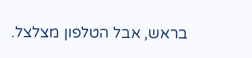בראש, אבל הטלפון מצלצל.